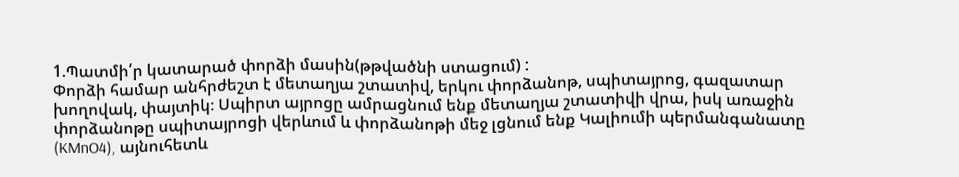1.Պատմի՛ր կատարած փորձի մասին(թթվածնի ստացում) :
Փորձի համար անհրժեշտ է մետաղյա շտատիվ, երկու փորձանոթ, սպիտայրոց, գազատար խողովակ, փայտիկ։ Սպիրտ այրոցը ամրացնում ենք մետաղյա շտատիվի վրա, իսկ առաջին փորձանոթը սպիտայրոցի վերևում և փորձանոթի մեջ լցնում ենք Կալիումի պերմանգանատը (KMnO4), այնուհետև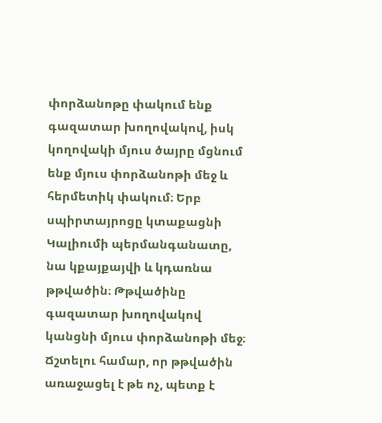փորձանոթը փակում ենք գազատար խողովակով, իսկ կողովակի մյուս ծայրը մցնում ենք մյուս փորձանոթի մեջ և հերմետիկ փակում։ Երբ սպիրտայրոցը կտաքացնի Կալիումի պերմանգանատը, նա կքայքայվի և կդառնա թթվածին։ Թթվածինը գազատար խողովակով կանցնի մյուս փորձանոթի մեջ։ Ճշտելու համար, որ թթվածին առաջացել է թե ոչ, պետք է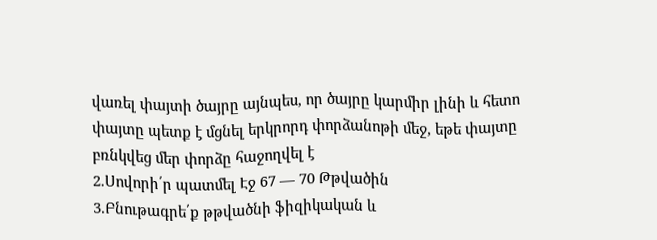վառել փայտի ծայրը այնպես, որ ծայրը կարմիր լինի և հետո փայտը պետք է մցնել երկրորդ փորձանոթի մեջ, եթե փայտը բռնկվեց մեր փորձը հաջողվել է
2.Սովորի՛ր պատմել Էջ 67 — 70 Թթվածին
3.Բնութագրե՛ք թթվածնի ֆիզիկական և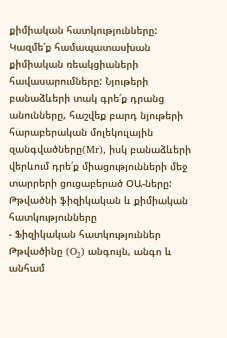քիմիական հատկությունները: Կազմե՛ք համապատասխան քիմիական ռեակցիաների հավասարումները: Նյութերի բանաձևերի տակ գրե՛ք դրանց անունները, հաշվեք բարդ նյութերի հարաբերական մոլեկուլային զանգվածները(Mr), իսկ բանաձևերի վերևում դրե՛ք միացությունների մեջ տարրերի ցուցաբերած ՕԱ-ները:
Թթվածնի ֆիզիկական և քիմիական հատկությունները
- Ֆիզիկական հատկություններ
Թթվածինը (O₂) անգույն, անգո և անհամ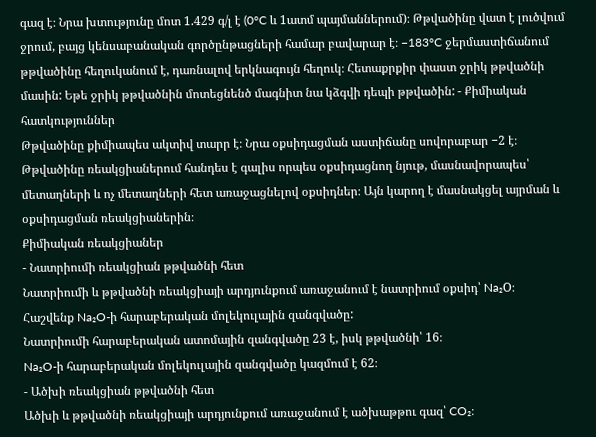գազ է։ Նրա խտությունը մոտ 1.429 գ/լ է (0°C և 1ատմ պայմաններում)։ Թթվածինը վատ է լուծվում ջրում, բայց կենսաբանական գործընթացների համար բավարար է։ −183°C ջերմաստիճանում թթվածինը հեղուկանում է, դառնալով երկնագույն հեղուկ։ Հետաքրքիր փաստ ջրիկ թթվածնի մասին: Եթե ջրիկ թթվածնին մոտեցնենծ մագնիտ նա կձգվի դեպի թթվածին: - Քիմիական հատկություններ
Թթվածինը քիմիապես ակտիվ տարր է։ Նրա օքսիդացման աստիճանը սովորաբար −2 է։ Թթվածինը ռեակցիաներում հանդես է գալիս որպես օքսիդացնող նյութ, մասնավորապես՝ մետաղների և ոչ մետաղների հետ առաջացնելով օքսիդներ։ Այն կարող է մասնակցել այրման և օքսիդացման ռեակցիաներին։
Քիմիական ռեակցիաներ
- Նատրիումի ռեակցիան թթվածնի հետ
Նատրիումի և թթվածնի ռեակցիայի արդյունքում առաջանում է նատրիում օքսիդ՝ Na₂O։
Հաշվենք Na₂O-ի հարաբերական մոլեկուլային զանգվածը:
Նատրիումի հարաբերական ատոմային զանգվածը 23 է, իսկ թթվածնի՝ 16։
Na₂O-ի հարաբերական մոլեկուլային զանգվածը կազմում է 62։
- Ածխի ռեակցիան թթվածնի հետ
Ածխի և թթվածնի ռեակցիայի արդյունքում առաջանում է ածխաթթու գազ՝ CO₂։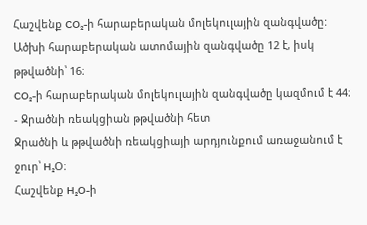Հաշվենք CO₂-ի հարաբերական մոլեկուլային զանգվածը:
Ածխի հարաբերական ատոմային զանգվածը 12 է, իսկ թթվածնի՝ 16։
CO₂-ի հարաբերական մոլեկուլային զանգվածը կազմում է 44։
- Ջրածնի ռեակցիան թթվածնի հետ
Ջրածնի և թթվածնի ռեակցիայի արդյունքում առաջանում է ջուր՝ H₂O։
Հաշվենք H₂O-ի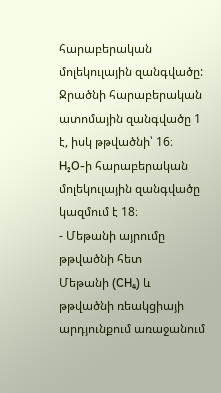հարաբերական մոլեկուլային զանգվածը:
Ջրածնի հարաբերական ատոմային զանգվածը 1 է, իսկ թթվածնի՝ 16։
H₂O-ի հարաբերական մոլեկուլային զանգվածը կազմում է 18։
- Մեթանի այրումը թթվածնի հետ
Մեթանի (CH₄) և թթվածնի ռեակցիայի արդյունքում առաջանում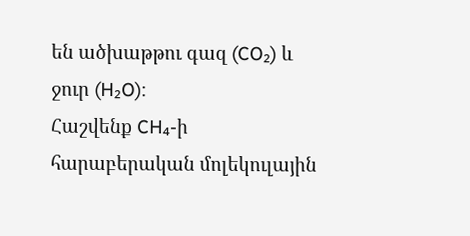են ածխաթթու գազ (CO₂) և ջուր (H₂O)։
Հաշվենք CH₄-ի հարաբերական մոլեկուլային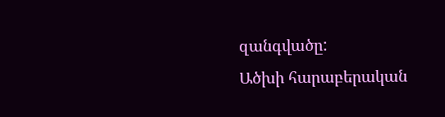զանգվածը:
Ածխի հարաբերական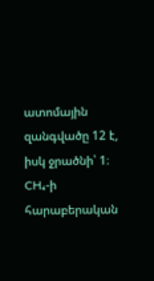ատոմային զանգվածը 12 է, իսկ ջրածնի՝ 1։
CH₄-ի հարաբերական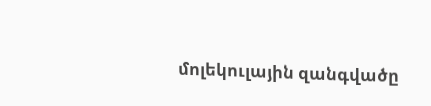մոլեկուլային զանգվածը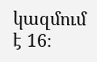կազմում է 16։